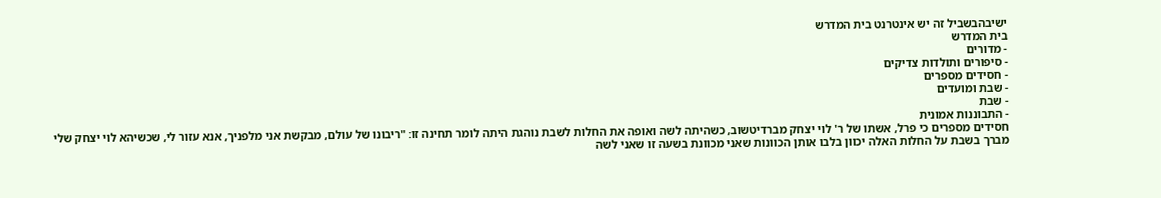ישיבהבשביל זה יש אינטרנט בית המדרש
בית המדרש
- מדורים
- סיפורים ותולדות צדיקים
- חסידים מספרים
- שבת ומועדים
- שבת
- התבוננות אמונית
חסידים מספרים כי פרל, אשתו של ר' לוי יצחק מברדיטשוב, כשהיתה לשה ואופה את החלות לשבת נוהגת היתה לומר תחינה זו: "ריבונו של עולם, מבקשת אני מלפניך, אנא עזור לי, שכשיהא לוי יצחק שלי מברך בשבת על החלות האלה יכוון בלבו אותן הכוונות שאני מכוונת בשעה זו שאני לשה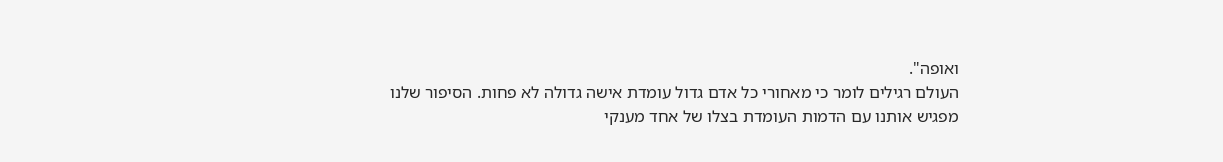ואופה".
העולם רגילים לומר כי מאחורי כל אדם גדול עומדת אישה גדולה לא פחות. הסיפור שלנו מפגיש אותנו עם הדמות העומדת בצלו של אחד מענקי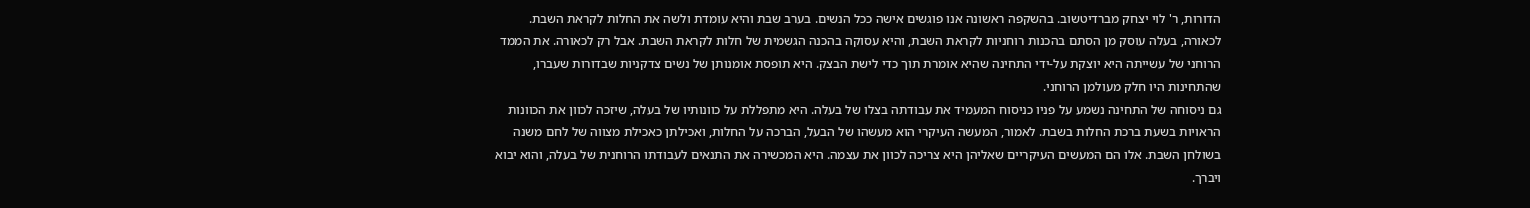הדורות, ר' לוי יצחק מברדיטשוב. בהשקפה ראשונה אנו פוגשים אישה ככל הנשים. בערב שבת והיא עומדת ולשה את החלות לקראת השבת. לכאורה, בעלה עוסק מן הסתם בהכנות רוחניות לקראת השבת, והיא עסוקה בהכנה הגשמית של חלות לקראת השבת. אבל רק לכאורה. את הממד הרוחני של עשייתה היא יוצקת על-ידי התחינה שהיא אומרת תוך כדי לישת הבצק. היא תופסת אומנותן של נשים צדקניות שבדורות שעברו, שהתחינות היו חלק מעולמן הרוחני.
גם ניסוחה של התחינה נשמע על פניו כניסוח המעמיד את עבודתה בצלו של בעלה. היא מתפללת על כוונותיו של בעלה, שיזכה לכוון את הכוונות הראויות בשעת ברכת החלות בשבת. לאמור, המעשה העיקרי הוא מעשהו של הבעל, הברכה על החלות, ואכילתן כאכילת מצווה של לחם משנה בשולחן השבת. אלו הם המעשים העיקריים שאליהן היא צריכה לכוון את עצמה. היא המכשירה את התנאים לעבודתו הרוחנית של בעלה, והוא יבוא ויברך.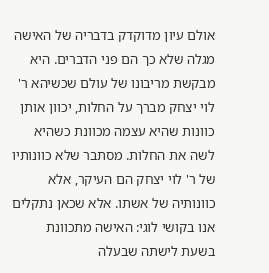אולם עיון מדוקדק בדבריה של האישה מגלה שלא כך הם פני הדברים. היא מבקשת מריבונו של עולם שכשיהא ר' לוי יצחק מברך על החלות, יכוון אותן כוונות שהיא עצמה מכוונת כשהיא לשה את החלות. מסתבר שלא כוונותיו של ר' לוי יצחק הם העיקר, אלא כוונותיה של אשתו. אלא שכאן נתקלים אנו בקושי לוגי: האישה מתכוונת בשעת לישתה שבעלה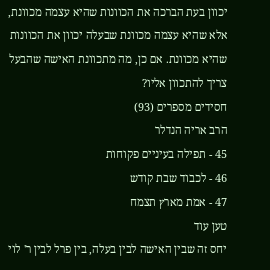יכוון בעת הברכה את הכוונות שהיא עצמה מכוונת, אלא שהיא עצמה מכוונת שבעלה יכוון את הכוונות שהיא מכוונת. אם כן, מה מתכוונת האישה שהבעל צריך להתכוון אליו?
חסידים מספרים (93)
הרב אריה הנדלר
45 - תפילה בעיניים פקוחות
46 - לכבוד שבת קודש
47 - אמת מארץ תצמח
טען עוד
יחס זה שבין האישה לבין בעלה, בין פרל לבין ר' לוי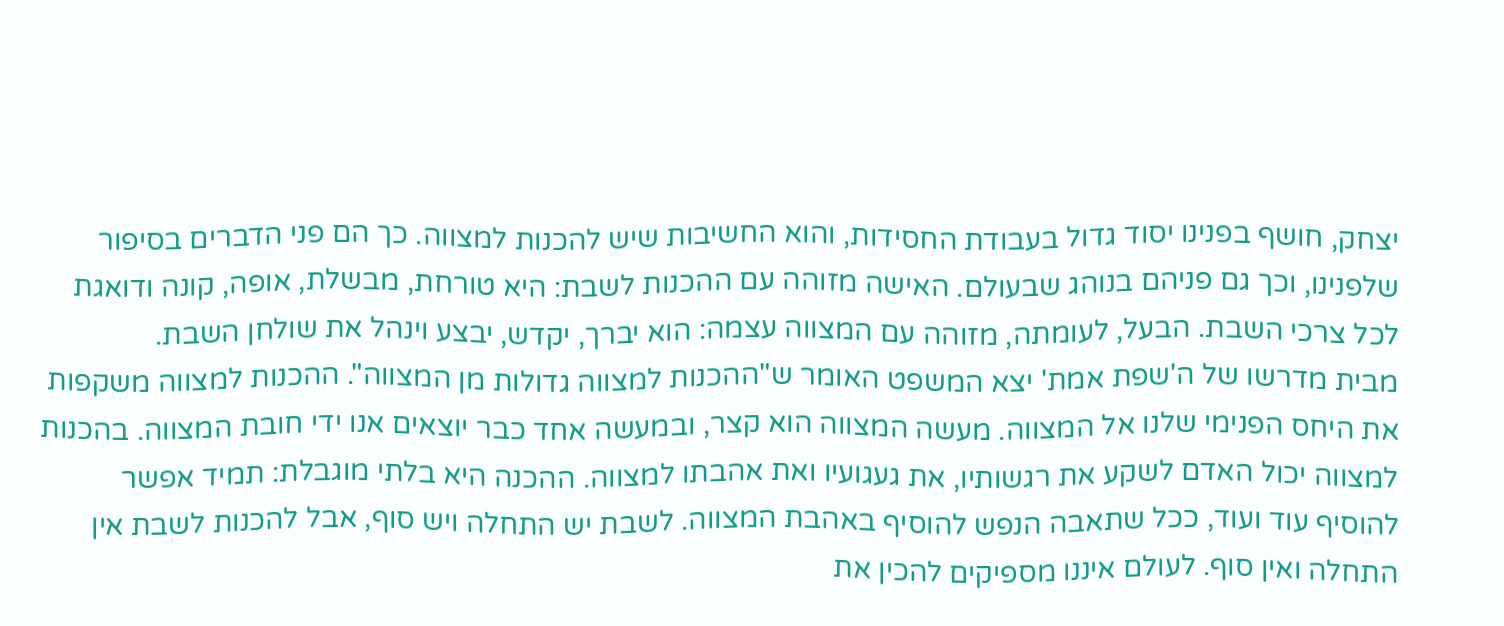יצחק, חושף בפנינו יסוד גדול בעבודת החסידות, והוא החשיבות שיש להכנות למצווה. כך הם פני הדברים בסיפור שלפנינו, וכך גם פניהם בנוהג שבעולם. האישה מזוהה עם ההכנות לשבת: היא טורחת, מבשלת, אופה, קונה ודואגת לכל צרכי השבת. הבעל, לעומתה, מזוהה עם המצווה עצמה: הוא יברך, יקדש, יבצע וינהל את שולחן השבת.
מבית מדרשו של ה'שפת אמת' יצא המשפט האומר ש"ההכנות למצווה גדולות מן המצווה". ההכנות למצווה משקפות את היחס הפנימי שלנו אל המצווה. מעשה המצווה הוא קצר, ובמעשה אחד כבר יוצאים אנו ידי חובת המצווה. בהכנות למצווה יכול האדם לשקע את רגשותיו, את געגועיו ואת אהבתו למצווה. ההכנה היא בלתי מוגבלת: תמיד אפשר להוסיף עוד ועוד, ככל שתאבה הנפש להוסיף באהבת המצווה. לשבת יש התחלה ויש סוף, אבל להכנות לשבת אין התחלה ואין סוף. לעולם איננו מספיקים להכין את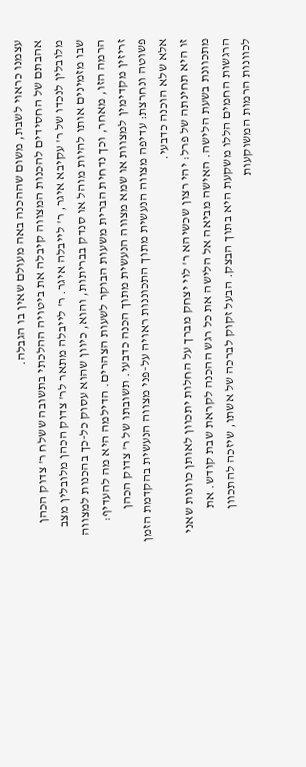עצמנו כראוי לשבת, משום שההכנה באה מעולם שאין בו הגבלה.
אהבתם של החסידים להכנות המצווה קיבלה את ביטויה ההלכתי בתשובה ששלח ר' צדוק הכהן מלובלין לנכדו של ר' עקיבא איגר, ר' לייבלה איגר. ר' לייבלה מתאר לר' צדוק הכהן מלובלין מצב שבו מזמינים אותו להיות מוהל או סנדק בבריתות, והוא, כיוון שהוא עסוק כל-כך בהכנות למצווה הרמה הזו, מאחר, וכך נדחית הברית משעות הבוקר לשעות הצהרים. הדילמה היא מה להעדיף: זריזין מקדימין למצוות או שמא מצווה הנעשית מתוך הכנה כדבעי. תשובתו של ר' צדוק הכהן פשוטה ונחרצת: עדיפה מצווה הנעשית מתוך התכוננות ראויה על-פני מצווה הנעשית בהקדמת הזמן אלא שלא הוכנה כדבעי.
זו היא תחינתה של פרל: יהי רצון שכשיהא ר' לוי יצחק מברך על החלות יתכוון לאותן כוונות שאני מתכוונת בשעת הלישה. האישה מביאה אל הלישה את כל רגש ההכנה לקראת שבת קודש. את הרגשות החמים הללו משקעת היא בתוך הבצק. הבעל זקוק לברכה של אשתו, שיזכה להתכוון לכוונות הרמות המשוקעות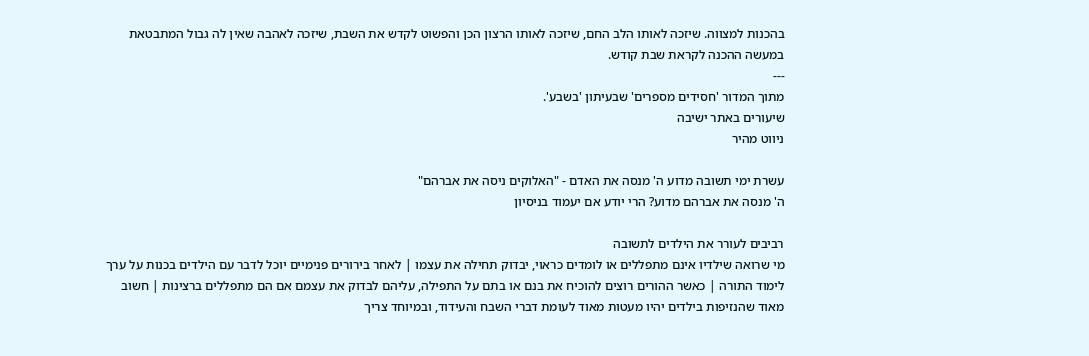בהכנות למצווה. שיזכה לאותו הלב החם, שיזכה לאותו הרצון הכן והפשוט לקדש את השבת, שיזכה לאהבה שאין לה גבול המתבטאת במעשה ההכנה לקראת שבת קודש.
---
מתוך המדור 'חסידים מספרים' שבעיתון 'בשבע'.
שיעורים באתר ישיבה
ניווט מהיר

עשרת ימי תשובה מדוע ה' מנסה את האדם - "האלוקים ניסה את אברהם"
ה' מנסה את אברהם מדוע? הרי יודע אם יעמוד בניסיון

רביבים לעורר את הילדים לתשובה
מי שרואה שילדיו אינם מתפללים או לומדים כראוי, יבדוק תחילה את עצמו | לאחר בירורים פנימיים יוכל לדבר עם הילדים בכנות על ערך לימוד התורה | כאשר ההורים רוצים להוכיח את בנם או בתם על התפילה, עליהם לבדוק את עצמם אם הם מתפללים ברצינות | חשוב מאוד שהנזיפות בילדים יהיו מעטות מאוד לעומת דברי השבח והעידוד, ובמיוחד צריך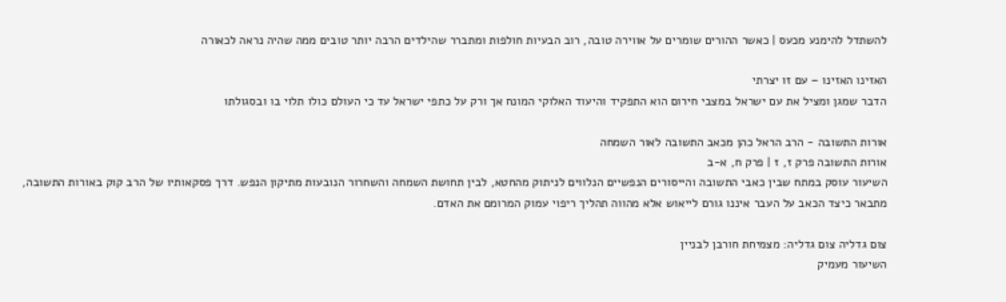להשתדל להימנע מכעס | כאשר ההורים שומרים על אווירה טובה, רוב הבעיות חולפות ומתברר שהילדים הרבה יותר טובים ממה שהיה נראה לכאורה

האזינו האזינו – עם זו יצרתי
הדבר שמגן ומציל את עם ישראל במצבי חירום הוא התפקיד והיעוד האלוקי המונח אך ורק על כתפי ישראל עד כי העולם כולו תלוי בו ובסגולתו

אורות התשובה - הרב הראל כהן מכאב התשובה לאור השמחה
אורות התשובה פרק ז, ז | פרק ח, א-ב
השיעור עוסק במתח שבין כאבי התשובה והייסורים הנפשיים הנלווים לניתוק מהחטא, לבין תחושת השמחה והשחרור הנובעות מתיקון הנפש. דרך פסקאותיו של הרב קוק באורות התשובה, מתבאר כיצד הכאב על העבר איננו גורם לייאוש אלא מהווה תהליך ריפוי עמוק המרומם את האדם.

צום גדליה צום גדליה: מצמיחת חורבן לבניין
השיעור מעמיק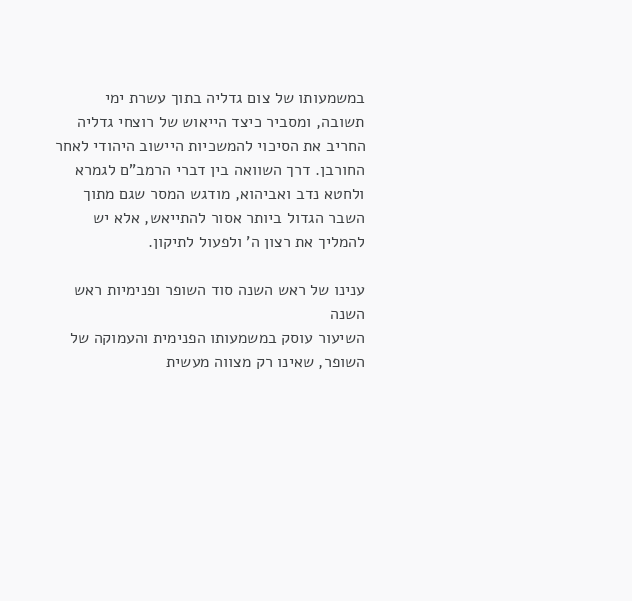במשמעותו של צום גדליה בתוך עשרת ימי תשובה, ומסביר כיצד הייאוש של רוצחי גדליה החריב את הסיכוי להמשכיות היישוב היהודי לאחר החורבן. דרך השוואה בין דברי הרמב"ם לגמרא ולחטא נדב ואביהוא, מודגש המסר שגם מתוך השבר הגדול ביותר אסור להתייאש, אלא יש להמליך את רצון ה' ולפעול לתיקון.

ענינו של ראש השנה סוד השופר ופנימיות ראש השנה
השיעור עוסק במשמעותו הפנימית והעמוקה של השופר, שאינו רק מצווה מעשית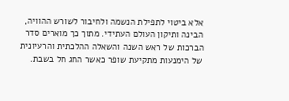אלא ביטוי לתפילת הנשמה ולחיבור לשורש ההוויה, הבינה ותיקון העולם העתידי. מתוך כך מוארים סדר הברכות של ראש השנה והשאלה ההלכתית והרעיונית של הימנעות מתקיעת שופר כאשר החג חל בשבת.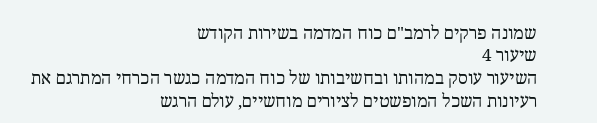שמונה פרקים לרמב"ם כוח המדמה בשירות הקודש
שיעור 4
השיעור עוסק במהותו ובחשיבותו של כוח המדמה כגשר הכרחי המתרגם את רעיונות השכל המופשטים לציורים מוחשיים, עולם הרגש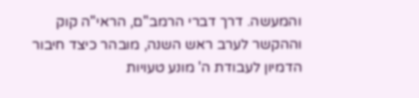והמעשה. דרך דברי הרמב"ם, הראי"ה קוק וההקשר לערב ראש השנה, מובהר כיצד חיבור הדמיון לעבודת ה' מונע טעויות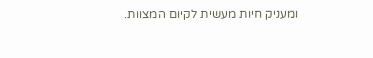ומעניק חיות מעשית לקיום המצוות.